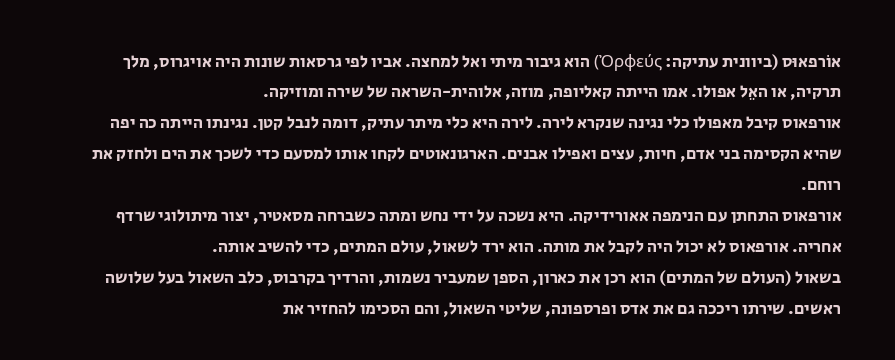אוֹרפאוּס (ביוונית עתיקה: Ὀρφεύς) הוא גיבור מיתי ואל למחצה. אביו לפי גרסאות שונות היה אויגרוס, מלך תרקיה, או האֵל אפולו. אמו הייתה קאליופה, מוזה, אלוהית-השראה של שירה ומוזיקה.
אורפאוס קיבל מאפולו כלי נגינה שנקרא לירה. לירה היא כלי מיתר עתיק, דומה לנבל קטן. נגינתו הייתה כה יפה שהיא הקסימה בני אדם, חיות, עצים ואפילו אבנים. הארגונאוטים לקחו אותו למסעם כדי לשכך את הים ולחזק את רוחם.
אורפאוס התחתן עם הנימפה אאורידיקה. היא נשכה על ידי נחש ומתה כשברחה מסאטיר, יצור מיתולוגי שרדף אחריה. אורפאוס לא יכול היה לקבל את מותה. הוא ירד לשאול, עולם המתים, כדי להשיב אותה.
בשאול (העולם של המתים) הוא רכן את כארון, הספן שמעביר נשמות, והרדיך בקרבוס, כלב השאול בעל שלושה ראשים. שירתו ריככה גם את אדס ופרספונה, שליטי השאול, והם הסכימו להחזיר את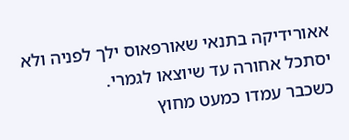אאורידיקה בתנאי שאורפאוס ילך לפניה ולא יסתכל אחורה עד שיוצאו לגמרי.
כשכבר עמדו כמעט מחוץ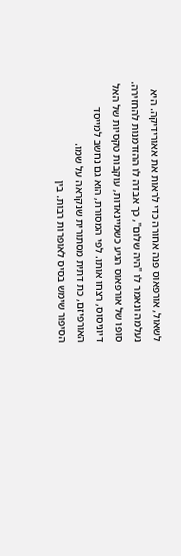לשאול, אורפאוס פנה אחורה כדי לראות את אאורידיקה. היא נעלמה ונאמר לו "היה שלום", כך אבדה לו ההזדמנות להחזירה.
סופו של אורפאוס הגיע כשמיינאדות, עוקבות טקסיות של האל דיוניסוס, רצחו אותו. לפי המסורת, הוא גם נחשב למייסד האורפיזם, כת דתית מסתורית שנקראה על שמו.
הסיפור שימש בסיס לאופרות רבות. בין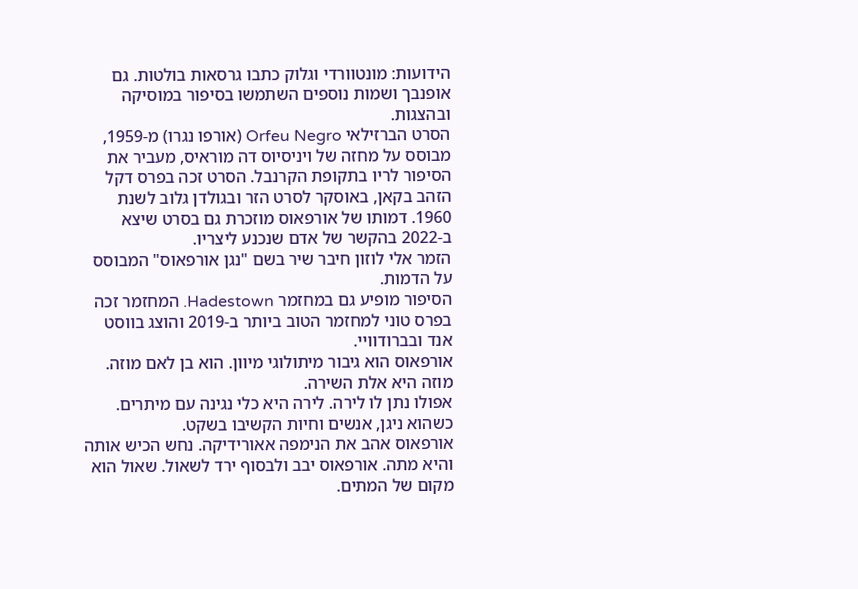הידועות: מונטוורדי וגלוק כתבו גרסאות בולטות. גם אופנבך ושמות נוספים השתמשו בסיפור במוסיקה ובהצגות.
הסרט הברזילאי Orfeu Negro (אורפו נגרו) מ-1959, מבוסס על מחזה של ויניסיוס דה מוראיס, מעביר את הסיפור לריו בתקופת הקרנבל. הסרט זכה בפרס דקל הזהב בקאן, באוסקר לסרט הזר ובגולדן גלוב לשנת 1960. דמותו של אורפאוס מוזכרת גם בסרט שיצא ב-2022 בהקשר של אדם שנכנע ליצריו.
הזמר אלי לוזון חיבר שיר בשם "נגן אורפאוס" המבוסס על הדמות.
הסיפור מופיע גם במחזמר Hadestown. המחזמר זכה בפרס טוני למחזמר הטוב ביותר ב-2019 והוצג בווסט אנד ובברודוויי.
אורפאוס הוא גיבור מיתולוגי מיוון. הוא בן לאם מוזה. מוזה היא אלת השירה.
אפולו נתן לו לירה. לירה היא כלי נגינה עם מיתרים. כשהוא ניגן, אנשים וחיות הקשיבו בשקט.
אורפאוס אהב את הנימפה אאורידיקה. נחש הכיש אותה והיא מתה. אורפאוס יבב ולבסוף ירד לשאול. שאול הוא מקום של המתים.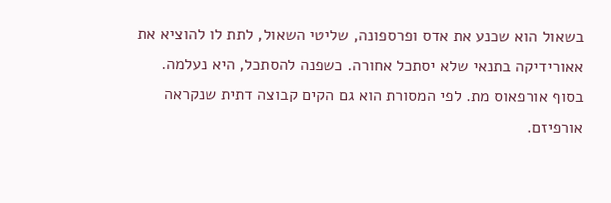בשאול הוא שכנע את אדס ופרספונה, שליטי השאול, לתת לו להוציא את אאורידיקה בתנאי שלא יסתכל אחורה. כשפנה להסתכל, היא נעלמה.
בסוף אורפאוס מת. לפי המסורת הוא גם הקים קבוצה דתית שנקראה אורפיזם.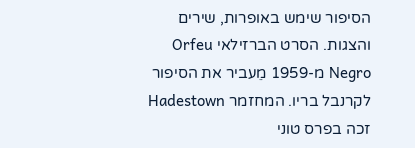הסיפור שימש באופרות, שירים והצגות. הסרט הברזילאי Orfeu Negro מ-1959 מֵעביר את הסיפור לקרנבל בריו. המחזמר Hadestown זכה בפרס טוני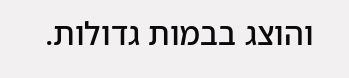והוצג בבמות גדולות.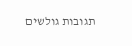תגובות גולשים